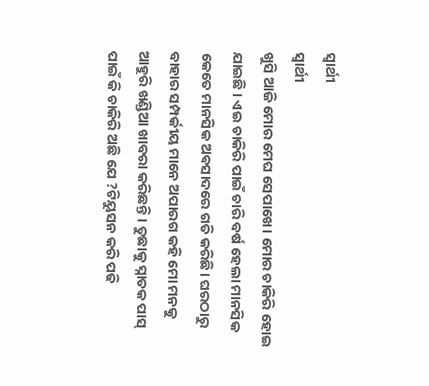ସ୍ୱାର୍ଥୀ
ସ୍ୱାର୍ଥୀ
ଖୁସି ଆଜି ମୋର ମେଘ ସେପାଖେ। ମୋର ଚାକିରି ହୋଇ ଯାଇଛି । ଏଇ ଚାକିରି ପାଇଁ ଚାରି ବର୍ଷ ହେଲା ମାନସିକ କେତେ ମାନସିକ ଅଵସାଦରେ ଗତି କରିଛି। ଘରଠାରୁ ବାହାର ସମ୍ପର୍କୀୟ ମାନେ ଅପାରଗ କହି ମୋ ମନକୁ ଆହୁରି ଖଣ୍ଡିଆ ଖାବରା କରିଛନ୍ତି। ତୁଛାକୁ ସ୍ନାତକ ପାସ୍ ପାଇଁ କି ଚାକିରି ଅଛି ଯେ ?ଟିୟୁସନ କରି ପଢି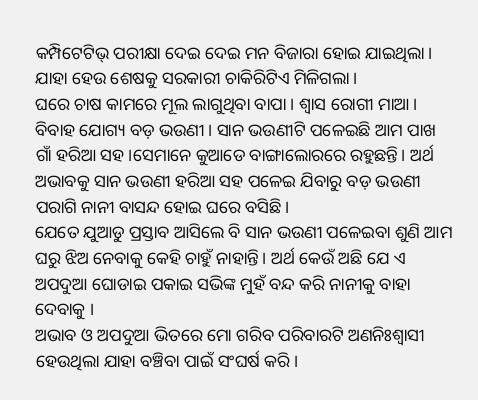କମ୍ପିଟେଟିଭ୍ ପରୀକ୍ଷା ଦେଇ ଦେଇ ମନ ବିଜାରା ହୋଇ ଯାଇଥିଲା। ଯାହା ହେଉ ଶେଷକୁ ସରକାରୀ ଚାକିରିଟିଏ ମିଳିଗଲା।
ଘରେ ଚାଷ କାମରେ ମୂଲ ଲାଗୁଥିବା ବାପା। ଶ୍ଵାସ ରୋଗୀ ମାଆ। ବିବାହ ଯୋଗ୍ୟ ବଡ଼ ଭଉଣୀ। ସାନ ଭଉଣୀଟି ପଳେଇଛି ଆମ ପାଖ ଗାଁ ହରିଆ ସହ।ସେମାନେ କୁଆଡେ ବାଙ୍ଗାଲୋରରେ ରହୁଛନ୍ତି। ଅର୍ଥ ଅଭାବକୁ ସାନ ଭଉଣୀ ହରିଆ ସହ ପଳେଇ ଯିବାରୁ ବଡ଼ ଭଉଣୀ ପରାଗି ନାନୀ ବାସନ୍ଦ ହୋଇ ଘରେ ବସିଛି।
ଯେତେ ଯୁଆଡୁ ପ୍ରସ୍ତାବ ଆସିଲେ ବି ସାନ ଭଉଣୀ ପଳେଇବା ଶୁଣି ଆମ ଘରୁ ଝିଅ ନେବାକୁ କେହି ଚାହୁଁ ନାହାନ୍ତି। ଅର୍ଥ କେଉଁ ଅଛି ଯେ ଏ ଅପଦୁଆ ଘୋଡାଇ ପକାଇ ସଭିଙ୍କ ମୁହଁ ବନ୍ଦ କରି ନାନୀକୁ ବାହା ଦେବାକୁ ।
ଅଭାବ ଓ ଅପଦୁଆ ଭିତରେ ମୋ ଗରିବ ପରିବାରଟି ଅଣନିଃଶ୍ବାସୀ ହେଉଥିଲା ଯାହା ବଞ୍ଚିବା ପାଇଁ ସଂଘର୍ଷ କରି।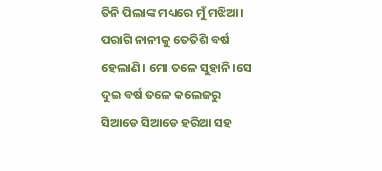ତିନି ପିଲାଙ୍କ ମଧ୍ୟରେ ମୁଁ ମଝିଆ। ପରାଗି ନାନୀକୁ ତେତିଶି ବର୍ଷ ହେଲାଣି। ମୋ ତଳେ ସୁହାନି।ସେ ଦୁଇ ବର୍ଷ ତଳେ କଲେଜରୁ ସିଆଡେ ସିଆଡେ ହରିଆ ସହ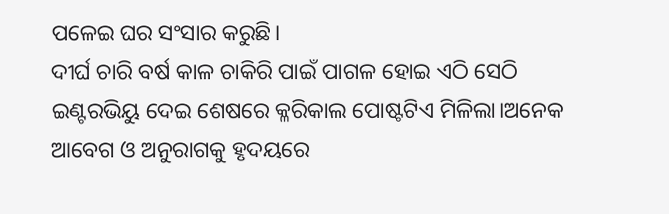ପଳେଇ ଘର ସଂସାର କରୁଛି।
ଦୀର୍ଘ ଚାରି ବର୍ଷ କାଳ ଚାକିରି ପାଇଁ ପାଗଳ ହୋଇ ଏଠି ସେଠି ଇଣ୍ଟରଭିୟୁ ଦେଇ ଶେଷରେ କ୍ଳରିକାଲ ପୋଷ୍ଟଟିଏ ମିଳିଲା।ଅନେକ ଆବେଗ ଓ ଅନୁରାଗକୁ ହୃଦୟରେ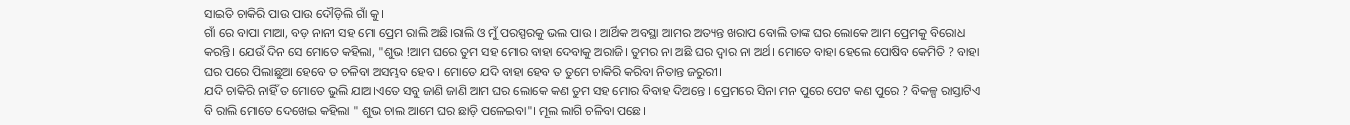ସାଇତି ଚାକିରି ପାଉ ପାଉ ଦୌଡ଼ିଲି ଗାଁ କୁ।
ଗାଁ ରେ ବାପା ମାଆ, ବଡ଼ ନାନୀ ସହ ମୋ ପ୍ରେମ ରାଲି ଅଛି।ରାଲି ଓ ମୁଁ ପରସ୍ପରକୁ ଭଲ ପାଉ । ଆର୍ଥିକ ଅବସ୍ଥା ଆମର ଅତ୍ୟନ୍ତ ଖରାପ ବୋଲି ତାଙ୍କ ଘର ଲୋକେ ଆମ ପ୍ରେମକୁ ବିରୋଧ କରନ୍ତି। ଯେଉଁ ଦିନ ସେ ମୋତେ କହିଲା, "ଶୁଭ !ଆମ ଘରେ ତୁମ ସହ ମୋର ବାହା ଦେବାକୁ ଅରାଜି। ତୁମର ନା ଅଛି ଘର ଦ୍ୱାର ନା ଅର୍ଥ। ମୋତେ ବାହା ହେଲେ ପୋଷିବ କେମିତି ? ବାହା ଘର ପରେ ପିଲାଛୁଆ ହେବେ ତ ଚଳିବା ଅସମ୍ଭବ ହେବ । ମୋତେ ଯଦି ବାହା ହେବ ତ ତୁମେ ଚାକିରି କରିବା ନିତାନ୍ତ ଜରୁରୀ।
ଯଦି ଚାକିରି ନାହିଁ ତ ମୋତେ ଭୁଲି ଯାଅ।ଏତେ ସବୁ ଜାଣି ଜାଣି ଆମ ଘର ଲୋକେ କଣ ତୁମ ସହ ମୋର ବିବାହ ଦିଅନ୍ତେ । ପ୍ରେମରେ ସିନା ମନ ପୁରେ ପେଟ କଣ ପୁରେ ? ବିକଳ୍ପ ରାସ୍ତାଟିଏ ବି ରାଲି ମୋତେ ଦେଖେଇ କହିଲା " ଶୁଭ ଚାଲ ଆମେ ଘର ଛାଡ଼ି ପଳେଇବା"। ମୂଲ ଲାଗି ଚଳିବା ପଛେ।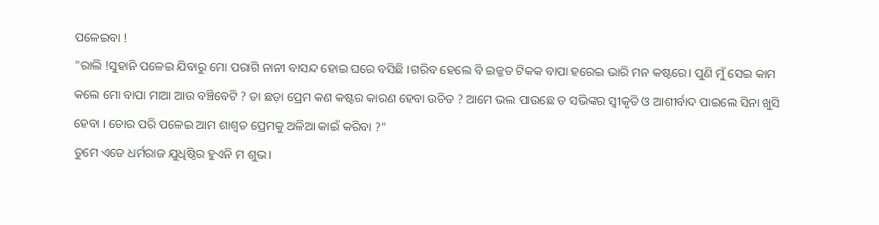ପଳେଇବା !
"ରାଲି !ସୁହାନି ପଳେଇ ଯିବାରୁ ମୋ ପରାଗି ନାନୀ ବାସନ୍ଦ ହୋଇ ଘରେ ବସିଛି ।ଗରିବ ହେଲେ ବି ଇଜ୍ଜତ ଟିକକ ବାପା ହରେଇ ଭାରି ମନ କଷ୍ଟରେ। ପୁଣି ମୁଁ ସେଇ କାମ କଲେ ମୋ ବାପା ମାଆ ଆଉ ବଞ୍ଚିବେଟି ? ତା ଛଡ଼ା ପ୍ରେମ କଣ କଷ୍ଟର କାରଣ ହେବା ଉଚିତ ? ଆମେ ଭଲ ପାଉଛେ ତ ସଭିଙ୍କର ସ୍ୱୀକୃତି ଓ ଆଶୀର୍ବାଦ ପାଇଲେ ସିନା ଖୁସି ହେବା । ଚୋର ପରି ପଳେଇ ଆମ ଶାଶ୍ୱତ ପ୍ରେମକୁ ଅଳିଆ କାଇଁ କରିବା ?"
ତୁମେ ଏତେ ଧର୍ମରାଜ ଯୁଧିଷ୍ଠିର ହୁଏନି ମ ଶୁଭ।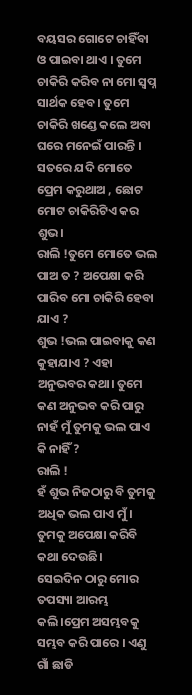ବୟସର ଗୋଟେ ଚାହିଁବା ଓ ପାଇବା ଥାଏ । ତୁମେ ଚାକିରି କରିବ ନା ମୋ ସ୍ୱପ୍ନ ସାର୍ଥକ ହେବ। ତୁମେ ଚାକିରି ଖଣ୍ଡେ କଲେ ଅବା ଘରେ ମନେଇଁ ପାରନ୍ତି । ସତରେ ଯଦି ମୋତେ ପ୍ରେମ କରୁଥାଅ , ଛୋଟ ମୋଟ ଚାକିରିଟିଏ କର ଶୁଭ।
ରାଲି !ତୁମେ ମୋତେ ଭଲ ପାଅ ତ ? ଅପେକ୍ଷା କରି ପାରିବ ମୋ ଚାକିରି ହେବା ଯାଏ ?
ଶୁଭ !ଭଲ ପାଇବାକୁ କଣ କୁହାଯାଏ ? ଏହା ଅନୁଭବର କଥା। ତୁମେ କଣ ଅନୁଭବ କରି ପାରୁ ନାହଁ ମୁଁ ତୁମକୁ ଭଲ ପାଏ କି ନାହିଁ ?
ରାଲି !
ହଁ ଶୁଭ ନିଜଠାରୁ ବି ତୁମକୁ ଅଧିକ ଭଲ ପାଏ ମୁଁ। ତୁମକୁ ଅପେକ୍ଷା କରିବି କଥା ଦେଉଛି।
ସେଇଦିନ ଠାରୁ ମୋର ତପସ୍ୟା ଆରମ୍ଭ କଲି।ପ୍ରେମ ଅସମ୍ଭବକୁ ସମ୍ଭବ କରି ପାରେ । ଏଣୁ ଗାଁ ଛାଡି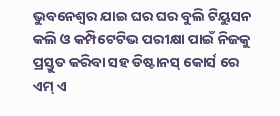ଭୁବନେଶ୍ୱର ଯାଇ ଘର ଘର ବୁଲି ଟିୟୁସନ କଲି ଓ କମ୍ପିଟେଟିଭ ପରୀକ୍ଷା ପାଇଁ ନିଜକୁ ପ୍ରସ୍ତୁତ କରିବା ସହ ଡିଷ୍ଟାନସ୍ କୋର୍ସ ରେ ଏମ୍ ଏ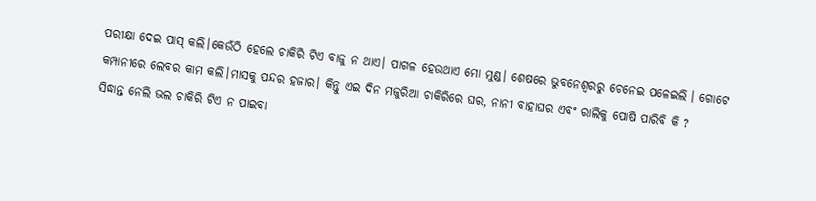ପରୀକ୍ଷା ଦେଇ ପାସ୍ କଲି।କେଉଁଠି ହେଲେ ଚାକିରି ଟିଏ ବାଜୁ ନ ଥାଏ। ପାଗଳ ହେଉଥାଏ ମୋ ମୁଣ୍ଡ। ଶେଷରେ ଭୁବନେଶ୍ୱରରୁ ଚେନେଇ ପଳେଇଲି । ଗୋଟେ କମ୍ପାନୀରେ ଲେବର କାମ କଲି।ମାସକୁ ପନ୍ଦର ହଜାର। କିନ୍ତୁ ଏଇ ଦିନ ମଜୁରିଆ ଚାକିରିରେ ଘର, ନାନୀ ବାହାଘର ଏବଂ ରାଲିକୁ ପୋଷି ପାରିବି କି ?
ସିଦ୍ଧାନ୍ତ ନେଲି ଭଲ ଚାକିରି ଟିଏ ନ ପାଇବା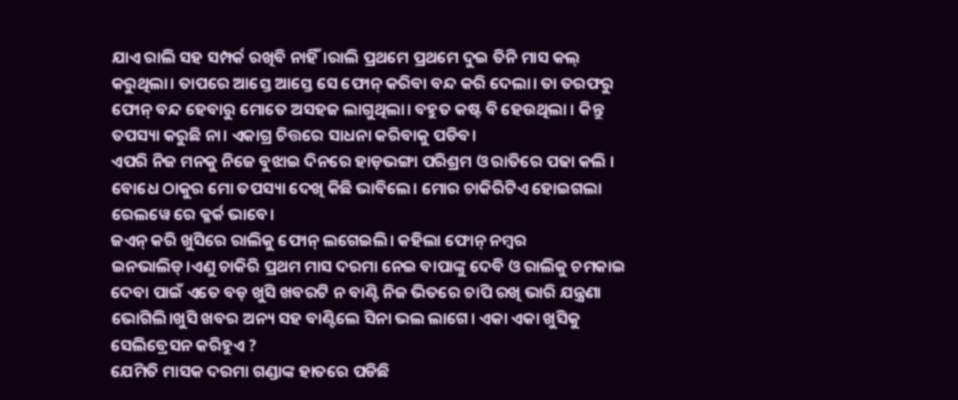ଯାଏ ରାଲି ସହ ସମ୍ପର୍କ ରଖିବି ନାହିଁ।ରାଲି ପ୍ରଥମେ ପ୍ରଥମେ ଦୁଇ ତିନି ମାସ କଲ୍ କରୁଥିଲା। ତାପରେ ଆସ୍ତେ ଆସ୍ତେ ସେ ଫୋନ୍ କରିବା ବନ୍ଦ କରି ଦେଲା। ତା ତରଫରୁ ଫୋନ୍ ବନ୍ଦ ହେବାରୁ ମୋତେ ଅସହଜ ଲାଗୁଥିଲା। ବହୁତ କଷ୍ଟ ବି ହେଉଥିଲା । କିନ୍ତୁ ତପସ୍ୟା କରୁଛି ନା। ଏକାଗ୍ର ଚିତ୍ତରେ ସାଧନା କରିବାକୁ ପଡିବ।
ଏପରି ନିଜ ମନକୁ ନିଜେ ବୁଝାଇ ଦିନରେ ହାଡ଼ଭଙ୍ଗା ପରିଶ୍ରମ ଓ ରାତିରେ ପଢା କଲି । ବୋଧେ ଠାକୁର ମୋ ତପସ୍ୟା ଦେଖି କିଛି ଭାବିଲେ। ମୋର ଚାକିରିଟିଏ ହୋଇଗଲା ରେଲୱେ ରେ କ୍ଳର୍କ ଭାବେ।
ଜଏନ୍ କରି ଖୁସିରେ ରାଲିକୁ ଫୋନ୍ ଲଗେଇଲି। କହିଲା ଫୋନ୍ ନମ୍ବର ଇନଭାଲିଡ୍।ଏଣୁ ଚାକିରି ପ୍ରଥମ ମାସ ଦରମା ନେଇ ବାପାଙ୍କୁ ଦେବି ଓ ରାଲିକୁ ଚମକାଇ ଦେବା ପାଇଁ ଏତେ ବଡ଼ ଖୁସି ଖବରଟି ନ ବାଣ୍ଟି ନିଜ ଭିତରେ ଚାପି ରଖି ଭାରି ଯନ୍ତ୍ରଣା ଭୋଗିଲି।ଖୁସି ଖବର ଅନ୍ୟ ସହ ବାଣ୍ଟିଲେ ସିନା ଭଲ ଲାଗେ। ଏକା ଏକା ଖୁସିକୁ ସେଲିବ୍ରେସନ କରିହୁଏ ?
ଯେମିତି ମାସକ ଦରମା ଗଣ୍ଡାଙ୍କ ହାତରେ ପଡିଛି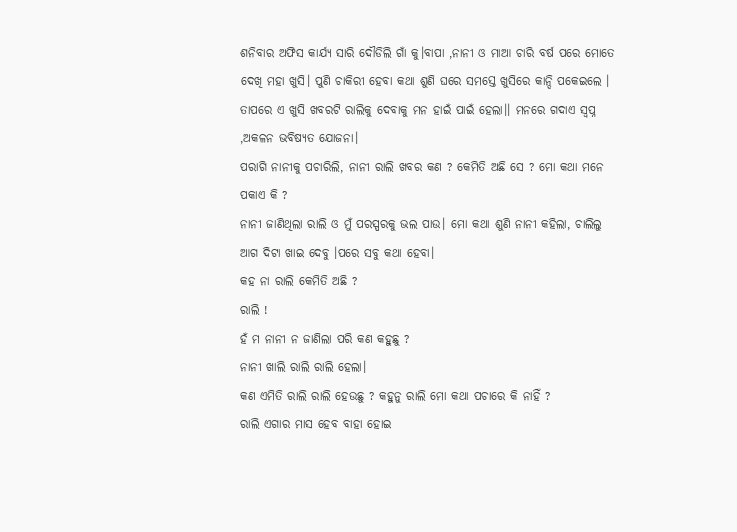ଶନିବାର ଅଫିସ କାର୍ଯ୍ୟ ସାରି ଦୌଡିଲି ଗାଁ କୁ।ବାପା ,ନାନୀ ଓ ମାଆ ଚାରି ବର୍ଷ ପରେ ମୋତେ ଦେଖି ମହା ଖୁସି। ପୁଣି ଚାକିରୀ ହେବା କଥା ଶୁଣି ଘରେ ସମସ୍ତେ ଖୁସିରେ କାନ୍ଦି ପକେଇଲେ । ତାପରେ ଏ ଖୁସି ଖବରଟି ରାଲିକୁ ଦେବାକୁ ମନ ହାଇଁ ପାଇଁ ହେଲା।। ମନରେ ଗଦାଏ ସ୍ୱପ୍ନ ,ଅକଳନ ଭବିଷ୍ୟତ ଯୋଜନା।
ପରାଗି ନାନୀକୁ ପଚାରିଲି, ନାନୀ ରାଲି ଖବର କଣ ? କେମିତି ଅଛି ସେ ? ମୋ କଥା ମନେ ପକାଏ କି ?
ନାନୀ ଜାଣିଥିଲା ରାଲି ଓ ମୁଁ ପରସ୍ପରକୁ ଭଲ ପାଉ। ମୋ କଥା ଶୁଣି ନାନୀ କହିଲା, ଚାଲିଲୁ ଆଗ ଦିଟା ଖାଇ ଦେବୁ ।ପରେ ସବୁ କଥା ହେବା।
କହ ନା ରାଲି କେମିତି ଅଛି ?
ରାଲି !
ହଁ ମ ନାନୀ ନ ଜାଣିଲା ପରି କଣ କହୁଛୁ ?
ନାନୀ ଖାଲି ରାଲି ରାଲି ହେଲା।
କଣ ଏମିତି ରାଲି ରାଲି ହେଉଛୁ ? କହୁନୁ ରାଲି ମୋ କଥା ପଚାରେ କି ନାହିଁ ?
ରାଲି ଏଗାର ମାସ ହେବ ବାହା ହୋଇ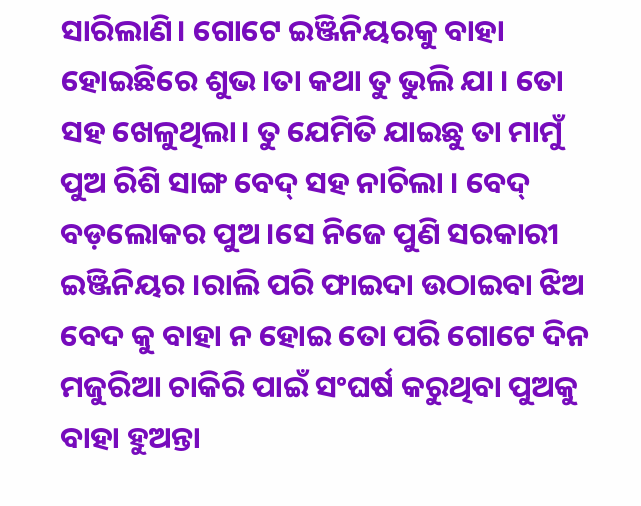ସାରିଲାଣି। ଗୋଟେ ଇଞ୍ଜିନିୟରକୁ ବାହା ହୋଇଛିରେ ଶୁଭ।ତା କଥା ତୁ ଭୁଲି ଯା । ତୋ ସହ ଖେଳୁଥିଲା। ତୁ ଯେମିତି ଯାଇଛୁ ତା ମାମୁଁ ପୁଅ ରିଶି ସାଙ୍ଗ ବେଦ୍ ସହ ନାଚିଲା । ବେଦ୍ ବଡ଼ଲୋକର ପୁଅ ।ସେ ନିଜେ ପୁଣି ସରକାରୀ ଇଞ୍ଜିନିୟର ।ରାଲି ପରି ଫାଇଦା ଉଠାଇବା ଝିଅ ବେଦ କୁ ବାହା ନ ହୋଇ ତୋ ପରି ଗୋଟେ ଦିନ ମଜୁରିଆ ଚାକିରି ପାଇଁ ସଂଘର୍ଷ କରୁଥିବା ପୁଅକୁ ବାହା ହୁଅନ୍ତା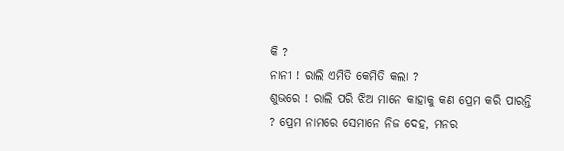କି ?
ନାନୀ ! ରାଲି ଏମିତି କେମିତି କଲା ?
ଶୁଭରେ ! ରାଲି ପରି ଝିଅ ମାନେ କାହାକୁ କଣ ପ୍ରେମ କରି ପାରନ୍ତି ? ପ୍ରେମ ନାମରେ ସେମାନେ ନିଜ ଦେହ, ମନର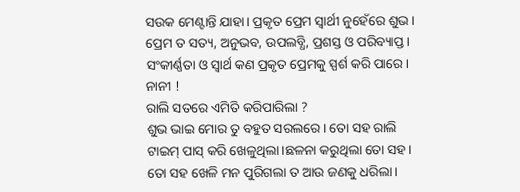ସଉକ ମେଣ୍ଟାନ୍ତି ଯାହା। ପ୍ରକୃତ ପ୍ରେମ ସ୍ୱାର୍ଥୀ ନୁହେଁରେ ଶୁଭ । ପ୍ରେମ ତ ସତ୍ୟ, ଅନୁଭବ, ଉପଲବ୍ଧି, ପ୍ରଶସ୍ତ ଓ ପରିବ୍ୟାପ୍ତ। ସଂକୀର୍ଣ୍ଣତା ଓ ସ୍ୱାର୍ଥ କଣ ପ୍ରକୃତ ପ୍ରେମକୁ ସ୍ପର୍ଶ କରି ପାରେ।
ନାନୀ !
ରାଲି ସତରେ ଏମିତି କରିପାରିଲା ?
ଶୁଭ ଭାଇ ମୋର ତୁ ବହୁତ ସରଲରେ। ତୋ ସହ ରାଲି ଟାଇମ୍ ପାସ୍ କରି ଖେଳୁଥିଲା।ଛଳନା କରୁଥିଲା ତୋ ସହ । ତୋ ସହ ଖେଳି ମନ ପୁରିଗଲା ତ ଆଉ ଜଣକୁ ଧରିଲା।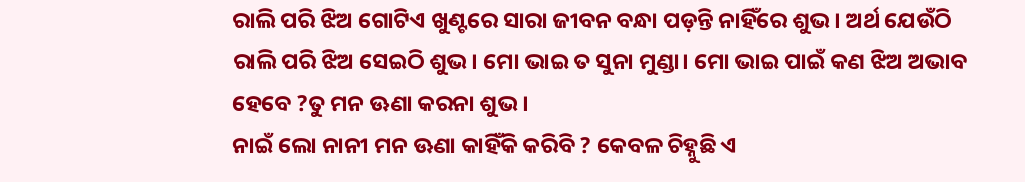ରାଲି ପରି ଝିଅ ଗୋଟିଏ ଖୁଣ୍ଟରେ ସାରା ଜୀବନ ବନ୍ଧା ପଡ଼ନ୍ତି ନାହିଁରେ ଶୁଭ । ଅର୍ଥ ଯେଉଁଠି ରାଲି ପରି ଝିଅ ସେଇଠି ଶୁଭ। ମୋ ଭାଇ ତ ସୁନା ମୁଣ୍ଡା। ମୋ ଭାଇ ପାଇଁ କଣ ଝିଅ ଅଭାବ ହେବେ ?ତୁ ମନ ଊଣା କରନା ଶୁଭ ।
ନାଇଁ ଲୋ ନାନୀ ମନ ଊଣା କାହିଁକି କରିବି ? କେବଳ ଚିହ୍ନୁଛି ଏ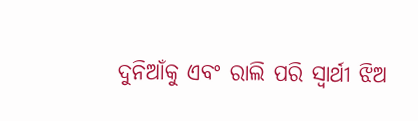ଦୁନିଆଁକୁ ଏବଂ ରାଲି ପରି ସ୍ୱାର୍ଥୀ ଝିଅ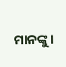ମାନଙ୍କୁ।